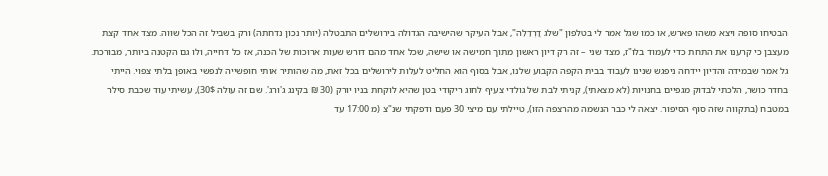הבטיחו סופה ויצא משהו פארש, או כמו שגל אמר לי בטלפון "שלג דֲרְדַלֵה", אבל העיקר שהישיבה הגדולה בירושלים התבטלה (יותר נכון נדחתה) ורק בשביל זה הכל שווה. מצד אחד קצת מעצבן כי קרענו את התחת כדי לעמוד בלו"ז, מצד שני – זה רק דיון ראשון מתוך חמישה או שישה, שכל אחד מהם דורש שעות ארוכות של הכנה, אז כל דחייה, ולו גם הקטנה ביותר, מבורכת. גל אמר שבמידה והדיון יידחה ניפגש שנינו לעבוד בבית הקפה הקבוע שלנו, אבל בסוף הוא החליט לעלות לירושלים בכל זאת, מה שהותיר אותי חופשייה לנפשי באופן בלתי צפוי. הייתי בחדר כושר, הלכתי לבדוק מגפיים בחנויות (לא מצאתי), קניתי לבת של גולדי צעיף לחוג ריקודי בטן שהיא לוקחת בניו יורק (30 ₪ בקינג ג'ורג'. שם זה עולה 30$), עשיתי עוד שכבת סילר במטבח (בתקווה שזה סוף הסיפור. יצאה לי כבר הנשמה מהרצפה הזו), טיילתי עם מיצי 30 פעם ודפקתי שנ"צ (מ 17:00 עד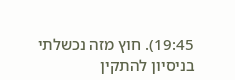19:45). חוץ מזה נכשלתי בניסיון להתקין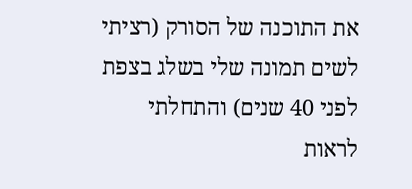את התוכנה של הסורק (רציתי לשים תמונה שלי בשלג בצפת לפני 40 שנים) והתחלתי לראות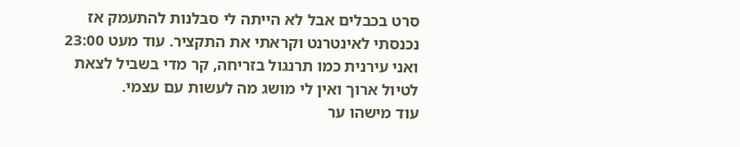סרט בכבלים אבל לא הייתה לי סבלנות להתעמק אז נכנסתי לאינטרנט וקראתי את התקציר. עוד מעט 23:00 ואני עירנית כמו תרנגול בזריחה, קר מדי בשביל לצאת לטיול ארוך ואין לי מושג מה לעשות עם עצמי.
עוד מישהו ער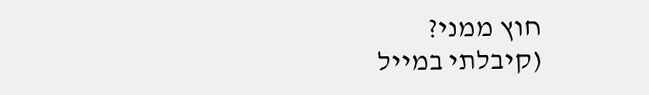חוץ ממני?
(קיבלתי במייל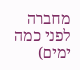מחברה לפני כמה ימים)